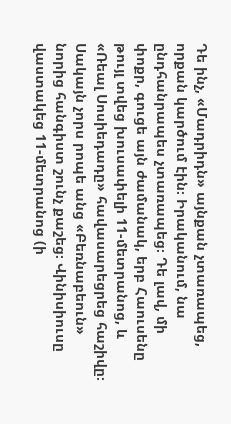Դե ինչ, «Մադրիդն» այնքան չտառապեց, որքան կարծում էին։ Իրականում, նա ընդհանրապես չտառապեց։ Դե լավ, մի փոքր, գուցե այն ժամանակ, երբ Հաուսենը թույլ տվեց խուսափելի 11-մետրանոց, և «Ռեալ Սոսիեդադը» հավասարեցրեց հաշիվը։
Սակայն չորս րոպե անց «Բեռնաբեուն» նորից հանգիստ շունչ քաշեց։ Վինիսիուսը վաստակեց 11-մետրանոց (ի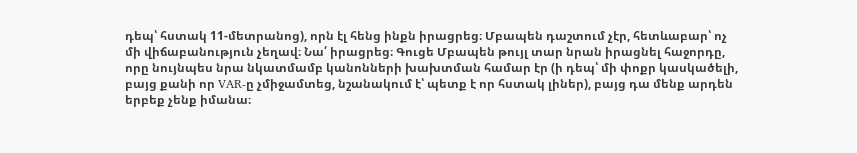դեպ՝ հստակ 11-մետրանոց), որն էլ հենց ինքն իրացրեց։ Մբապեն դաշտում չէր, հետևաբար՝ ոչ մի վիճաբանություն չեղավ։ Նա՛ իրացրեց։ Գուցե Մբապեն թույլ տար նրան իրացնել հաջորդը, որը նույնպես նրա նկատմամբ կանոնների խախտման համար էր (ի դեպ՝ մի փոքր կասկածելի, բայց քանի որ VAR-ը չմիջամտեց, նշանակում է՝ պետք է որ հստակ լիներ), բայց դա մենք արդեն երբեք չենք իմանա։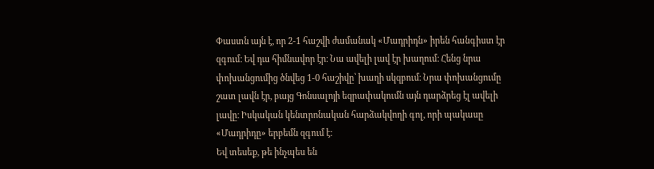Փաստն այն է, որ 2-1 հաշվի ժամանակ «Մադրիդն» իրեն հանգիստ էր զգում։ Եվ դա հիմնավոր էր։ Նա ավելի լավ էր խաղում։ Հենց նրա փոխանցումից ծնվեց 1-0 հաշիվը՝ խաղի սկզբում։ Նրա փոխանցումը շատ լավն էր, բայց Գոնսալոյի եզրափակումն այն դարձրեց էլ ավելի լավը։ Իսկական կենտրոնական հարձակվողի գոլ, որի պակասը «Մադրիդը» երբեմն զգում է։
Եվ տեսեք, թե ինչպես են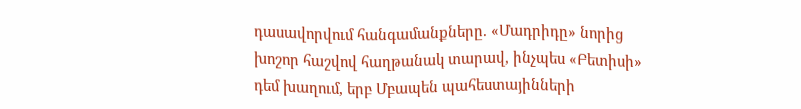դասավորվում հանգամանքները. «Մադրիդը» նորից խոշոր հաշվով հաղթանակ տարավ, ինչպես «Բետիսի» դեմ խաղում, երբ Մբապեն պահեստայինների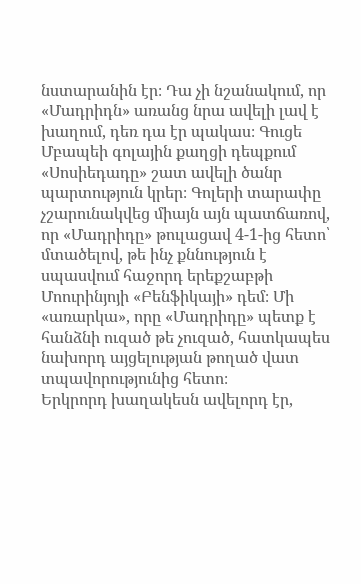նստարանին էր։ Դա չի նշանակում, որ «Մադրիդն» առանց նրա ավելի լավ է խաղում, դեռ դա էր պակաս։ Գուցե Մբապեի գոլային քաղցի դեպքում «Սոսիեդադը» շատ ավելի ծանր պարտություն կրեր։ Գոլերի տարափը չշարունակվեց միայն այն պատճառով, որ «Մադրիդը» թուլացավ 4-1-ից հետո՝ մտածելով, թե ինչ քննություն է սպասվում հաջորդ երեքշաբթի Մոուրինյոյի «Բենֆիկայի» դեմ։ Մի «առարկա», որը «Մադրիդը» պետք է հանձնի ուզած թե չուզած, հատկապես նախորդ այցելության թողած վատ տպավորությունից հետո։
Երկրորդ խաղակեսն ավելորդ էր,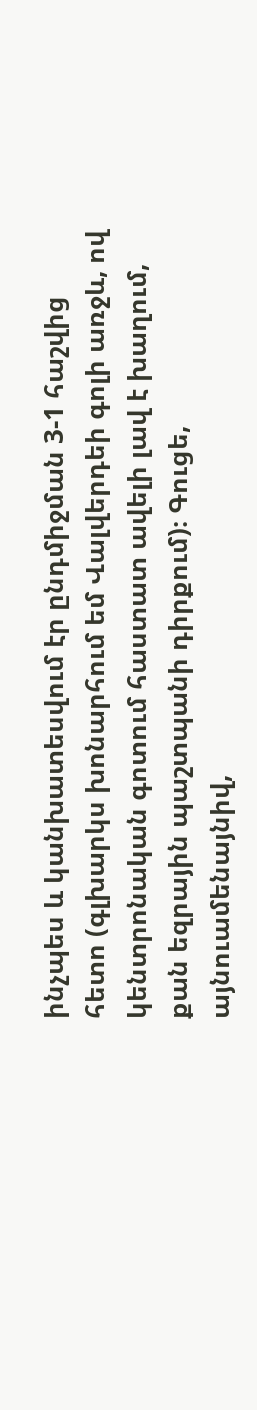ինչպես և կանխատեսվում էր ընդմիջման 3-1 հաշվից հետո (գլխարկս խոնարհում եմ Վալվերդեի գոլի առջև, ով կենտրոնական գոտում հաստատ ավելի լավ է խաղում, քան եզրային պաշտպանի դիրքում)։ Գուցե, այնուամենայնիվ,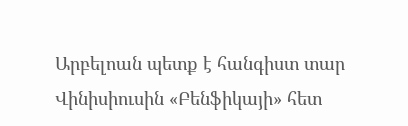Արբելոան պետք է հանգիստ տար Վինիսիուսին «Բենֆիկայի» հետ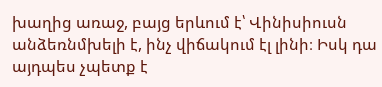խաղից առաջ, բայց երևում է՝ Վինիսիուսն անձեռնմխելի է, ինչ վիճակում էլ լինի։ Իսկ դա այդպես չպետք է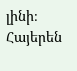լինի։
Հայերեն